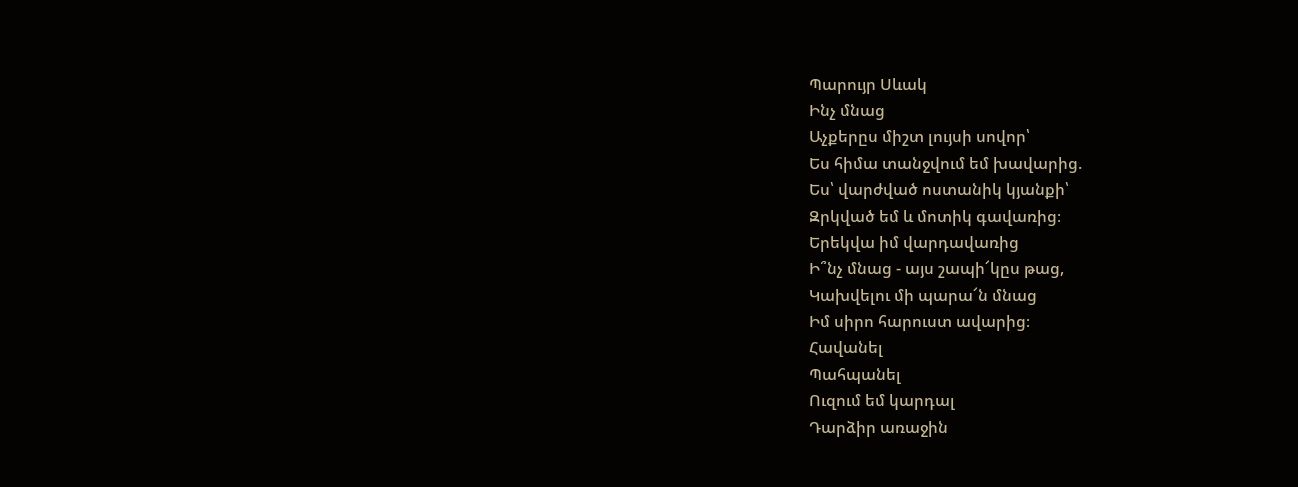Պարույր Սևակ
Ինչ մնաց
Աչքերըս միշտ լույսի սովոր՝
Ես հիմա տանջվում եմ խավարից.
Ես՝ վարժված ոստանիկ կյանքի՝
Զրկված եմ և մոտիկ գավառից։
Երեկվա իմ վարդավառից
Ի՞նչ մնաց - այս շապի՜կըս թաց,
Կախվելու մի պարա՜ն մնաց
Իմ սիրո հարուստ ավարից։
Հավանել
Պահպանել
Ուզում եմ կարդալ
Դարձիր առաջին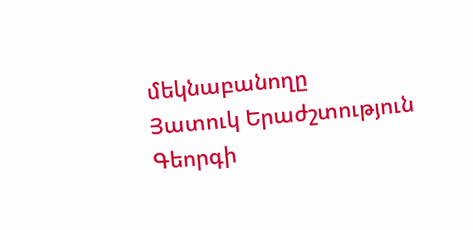մեկնաբանողը
Յատուկ Երաժշտություն
Գեորգի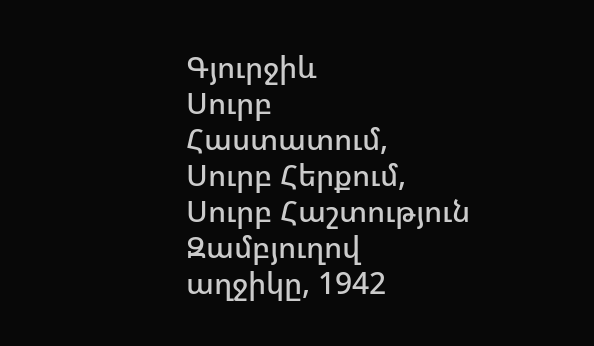Գյուրջիև
Սուրբ Հաստատում, Սուրբ Հերքում, Սուրբ Հաշտություն
Զամբյուղով աղջիկը, 1942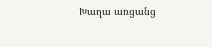Խաղա առցանց